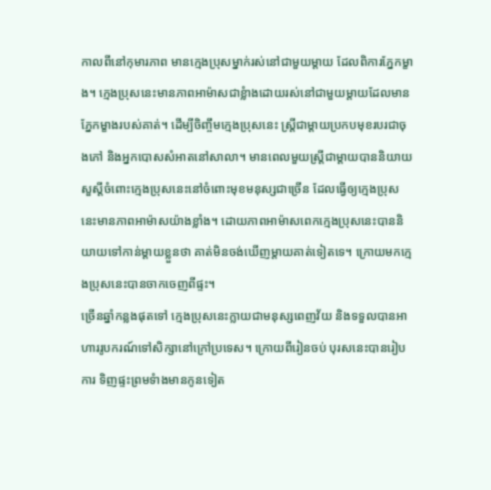កាលពីនៅកុមារភាព មានក្មេងប្រុសម្នាក់រស់នៅជាមួយម្តាយ ដែលពិការភ្នែកម្ខាង។ ក្មេងប្រុសនេះមានភាពអាម៉ាសជាខ្លំាងដោយរស់នៅជាមួយម្តាយដែលមានភ្នែកម្ខាងរបស់គាត់។ ដើម្បីចិញ្ចឹមក្មេងប្រុសនេះ ស្រ្តីជាម្តាយប្រកបមុខរបរជាចុងភៅ និងអ្នកបោសសំអាតនៅសាលា។ មានពេលមួយស្រ្តីជាម្តាយបាននិយាយសួស្តីចំពោះក្មេងប្រុសនេះនៅចំពោះមុខមនុស្សជាច្រើន ដែលធ្វើឲ្យក្មេងប្រុសនេះមានភាពអាម៉ាសយ៉ាងខ្លាំង។ ដោយភាពអាម៉ាសពេកក្មេងប្រុសនេះបាននិយាយទៅកាន់ម្តាយខ្លួនថា គាត់មិនចង់ឃើញម្តាយគាត់ទៀតទេ។ ក្រោយមកក្មេងប្រុសនេះបានចាកចេញពីផ្ទះ។
ច្រើនឆ្នាំកន្លងផុតទៅ ក្មេងប្រុសនេះក្លាយជាមនុស្សពេញវ័យ និងទទួលបានអាហាររូបករណ៍ទៅសិក្សានៅក្រៅប្រទេស។ ក្រោយពីរៀនចប់ បុរសនេះបានរៀបការ ទិញផ្ទះព្រមទំាងមានកូនទៀត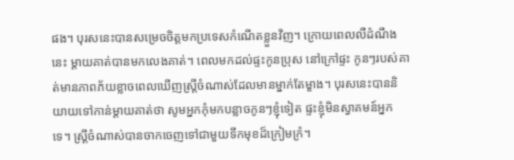ផង។ បុរសនេះបានសម្រេចចិត្តមកប្រទេសកំណើតខ្លួនវិញ។ ក្រោយពេលលឺដំណឹងនេះ ម្តាយគាត់បានមកលេងគាត់។ ពេលមកដល់ផ្ទះកូនប្រុស នៅក្រៅផ្ទះ កូនៗរបស់គាត់មានភាពភ័យខ្លាចពេលឃើញស្រ្តីចំណាស់ដែលមានម្នាក់តែម្ខាង។ បុរសនេះបាននិយាយទៅកាន់ម្តាយគាត់ថា សូមអ្នកកុំមកបន្លាចកូនៗខ្ញុំទៀត ផ្ទះខ្ញុំមិនស្វាគមន៍អ្នកទេ។ ស្រ្តីចំណាស់បានចាកចេញទៅជាមួយទឹកមុខដ៏ក្រៀមក្រំ។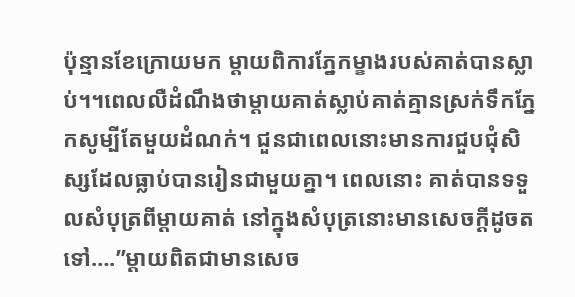ប៉ុន្មានខែក្រោយមក ម្តាយពិការភ្នែកម្ខាងរបស់គាត់បានស្លាប់។។ពេលលឺដំណឹងថាម្តាយគាត់ស្លាប់គាត់គ្មានស្រក់ទឹកភ្នែកសូម្បីតែមួយដំណក់។ ជួនជាពេលនោះមានការជួបជុំសិស្សដែលធ្លាប់បានរៀនជាមួយគ្នា។ ពេលនោះ គាត់បានទទួលសំបុត្រពីម្តាយគាត់ នៅក្នុងសំបុត្រនោះមានសេចក្តីដូចតទៅ….”ម្តាយពិតជាមានសេច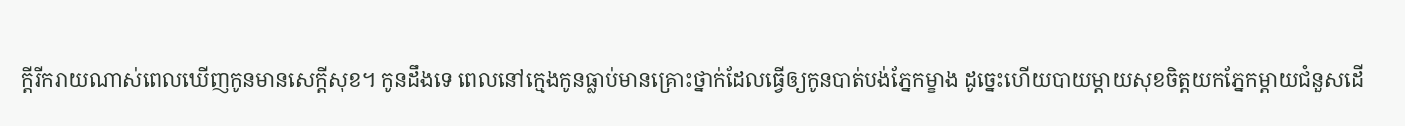ក្តីរីករាយណាស់ពេលឃើញកូនមានសេក្តីសុខ។ កូនដឹងទេ ពេលនៅក្មេងកូនធ្លាប់មានគ្រោះថ្នាក់ដែលធ្វើឲ្យកូនបាត់បង់ភ្នែកម្ខាង ដូច្នេះហើយបាយម្តាយសុខចិត្តយកភ្នែកម្តាយជំនួសដើ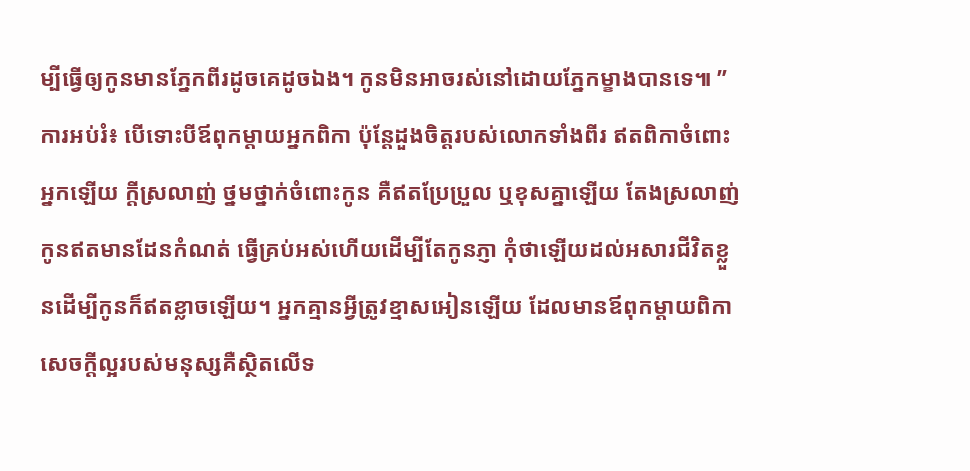ម្បីធ្វើឲ្យកូនមានភ្នែកពីរដូចគេដូចឯង។ កូនមិនអាចរស់នៅដោយភ្នែកម្ខាងបានទេ៕ ”
ការអប់រំ៖ បើទោះបីឪពុកម្តាយអ្នកពិកា ប៉ុន្តែដួងចិត្តរបស់លោកទាំងពីរ ឥតពិកាចំពោះអ្នកឡើយ ក្តីស្រលាញ់ ថ្នមថ្នាក់ចំពោះកូន គឺឥតប្រែប្រួល ឬខុសគ្នាឡើយ តែងស្រលាញ់កូនឥតមានដែនកំណត់ ធ្វើគ្រប់អស់ហើយដើម្បីតែកូនភ្ញា កុំថាឡើយដល់អសារជីវិតខ្លួនដើម្បីកូនក៏ឥតខ្លាចឡើយ។ អ្នកគ្មានអ្វីត្រូវខ្មាសអៀនឡើយ ដែលមានឪពុកម្តាយពិកា សេចក្តីល្អរបស់មនុស្សគឺស្ថិតលើទ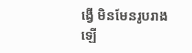ង្វើ មិនមែនរូបរាងឡើ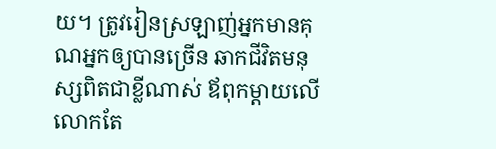យ។ ត្រូវរៀនស្រឡាញ់អ្នកមានគុណអ្នកឲ្យបានច្រើន ឆាកជីវិតមនុស្សពិតជាខ្លីណាស់ ឪពុកម្តាយលើលោកតែ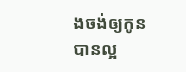ងចង់ឲ្យកូនបានល្អ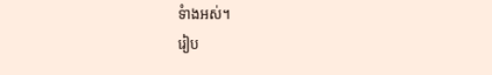ទំាងអស់។
រៀប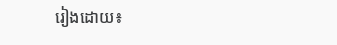រៀងដោយ៖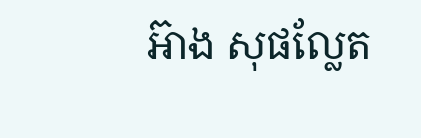អ៊ាង សុផល្លែត